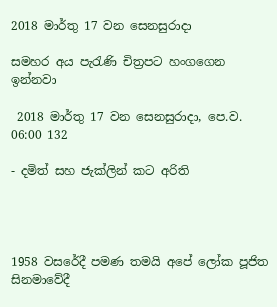2018 මාර්තු 17 වන සෙනසුරාදා

සමහර අය පැරැණි චිත්‍රපට හංගගෙන ඉන්නවා

 2018 මාර්තු 17 වන සෙනසුරාදා, පෙ.ව. 06:00 132

- දමිත් සහ ජැක්ලින් කට අරිති




1958 වසරේදී පමණ තමයි අපේ ලෝක පූජිත සිනමාවේදී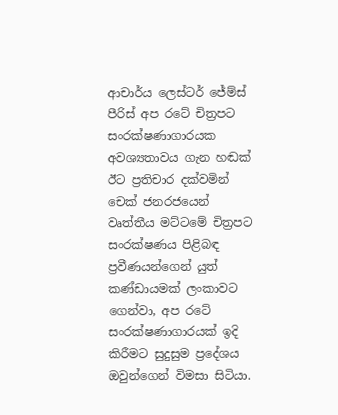ආචාර්ය ලෙස්ටර් ජේම්ස් පීරිස් අප රටේ චිත්‍රපට සංරක්ෂණාගාරයක අවශ්‍යතාවය ගැන හඬක් ඊට ප්‍රතිචාර දක්වමින් චෙක් ජනරජයෙන් වෘත්තීය මට්ටමේ චිත්‍රපට සංරක්ෂණය පිළිබඳ ප්‍රවීණයන්ගෙන් යුත් කණ්ඩායමක් ලංකාවට ගෙන්වා, අප රටේ සංරක්ෂණාගාරයක් ඉදි කිරීමට සුදුසුම ප්‍රදේශය ඔවුන්ගෙන් විමසා සිටියා.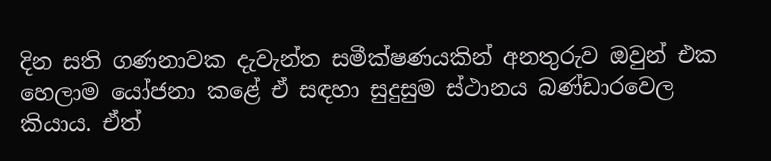දින සති ගණනාවක දැවැන්ත සමීක්ෂණයකින් අනතුරුව ඔවුන් එක හෙලාම යෝජනා කළේ ඒ සඳහා සුදුසුම ස්ථානය බණ්ඩාරවෙල කියාය. ඒත්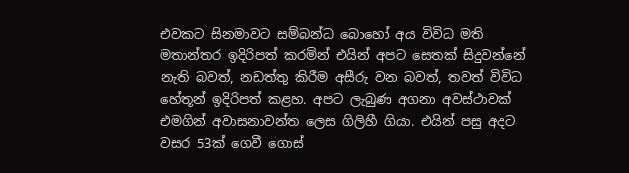එවකට සිනමාවට සම්බන්ධ බොහෝ අය විවිධ මති මතාන්තර ඉදිරිපත් කරමින් එයින් අපට සෙතක් සිදුවන්නේ නැති බවත්, නඩත්තු කිරීම අසීරු වන බවත්, තවත් විවිධ හේතූන් ඉදිරිපත් කළහ. අපට ලැබුණ අගනා අවස්ථාවක් එමගින් අවාසනාවන්ත ලෙස ගිලිහී ගියා. එයින් පසු අදට වසර 53ක් ගෙවී ගොස්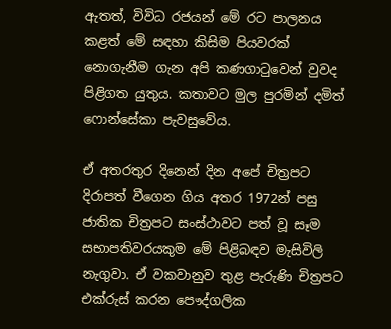ඇතත්, විවිධ රජයන් මේ රට පාලනය කළත් මේ සඳහා කිසිම පියවරක් නොගැනීම ගැන අපි කණගාටුවෙන් වුවද පිළිගත යුතුය. කතාවට මුල පුරමින් දමිත් ෆොන්සේකා පැවසුවේය.

ඒ අතරතුර දිනෙන් දින අපේ චිත්‍රපට දිරාපත් වීගෙන ගිය අතර 1972න් පසු ජාතික චිත්‍රපට සංස්ථාවට පත් වූ සෑම සභාපතිවරයකුම මේ පිළිබඳව මැසිවිලි නැගුවා. ඒ වකවානුව තුළ පැරුණි චිත්‍රපට එක්රුස් කරන පෞද්ගලික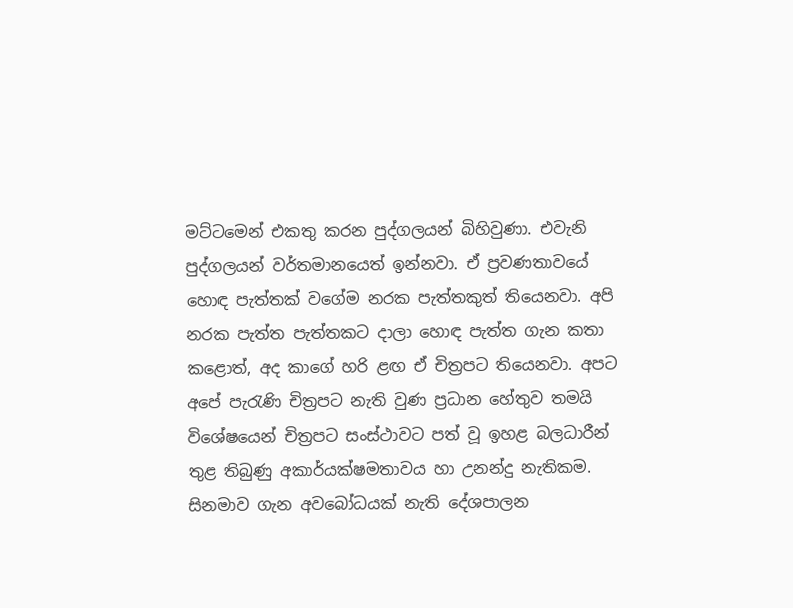මට්ටමෙන් එකතු කරන පුද්ගලයන් බිහිවුණා. එවැනි පුද්ගලයන් වර්තමානයෙත් ඉන්නවා. ඒ ප්‍රවණතාවයේ හොඳ පැත්තක් වගේම නරක පැත්තකුත් තියෙනවා. අපි නරක පැත්ත පැත්තකට දාලා හොඳ පැත්ත ගැන කතා කළොත්, අද කාගේ හරි ළඟ ඒ චිත්‍රපට තියෙනවා. අපට අපේ පැරැණි චිත්‍රපට නැති වුණ ප්‍රධාන හේතුව තමයි විශේෂයෙන් චිත්‍රපට සංස්ථාවට පත් වූ ඉහළ බලධාරීන් තුළ තිබුණු අකාර්යක්ෂමතාවය හා උනන්දු නැතිකම. සිනමාව ගැන අවබෝධයක් නැති දේශපාලන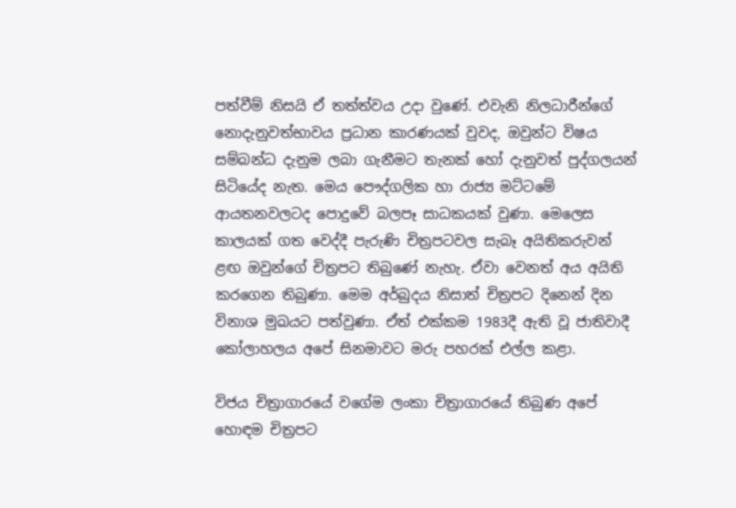පත්වීම් නිසයි ඒ තත්ත්වය උදා වුණේ. එවැනි නිලධාරීන්ගේ නොදැනුවත්භාවය ප්‍රධාන කාරණයක් වුවද, ඔවුන්ට විෂය සම්බන්ධ දැනුම ලබා ගැනීමට තැනක් හෝ දැනුවත් පුද්ගලයන් සිටියේද නැත. මෙය පෞද්ගලික හා රාජ්‍ය මට්ටමේ ආයතනවලටද පොදුවේ බලපෑ සාධකයක් වුණා. මෙලෙස කාලයක් ගත වෙද්දී පැරුණි චිත්‍රපටවල සැබෑ අයිතිකරුවන් ළඟ ඔවුන්ගේ චිත්‍රපට තිබුණේ නැහැ. ඒවා වෙනත් අය අයිති කරගෙන තිබුණා. මෙම අර්බුදය නිසාත් චිත්‍රපට දිනෙන් දින විනාශ මුඛයට පත්වුණා. ඒත් එක්කම 1983දී ඇති වූ ජාතිවාදී කෝලාහලය අපේ සිනමාවට මරු පහරක් එල්ල කළා.

විජය චිත්‍රාගාරයේ වගේම ලංකා චිත්‍රාගාරයේ තිබුණ අපේ හොඳම චිත්‍රපට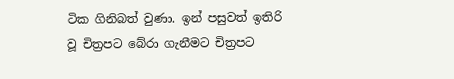ටික ගිනිබත් වුණා. ඉන් පසුවත් ඉතිරි වූ චිත්‍රපට බේරා ගැනීමට චිත්‍රපට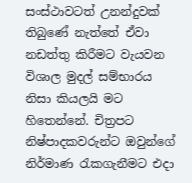සංස්ථාවටත් උනන්දුවක් තිබුණේ නැත්තේ ඒවා නඩත්තු කිරීමට වැයවන විශාල මුදල් සම්භාරය නිසා කියලයි මට හිතෙන්නේ. චිත්‍රපට නිෂ්පාදකවරුන්ට ඔවුන්ගේ නිර්මාණ රැකගැනීමට එදා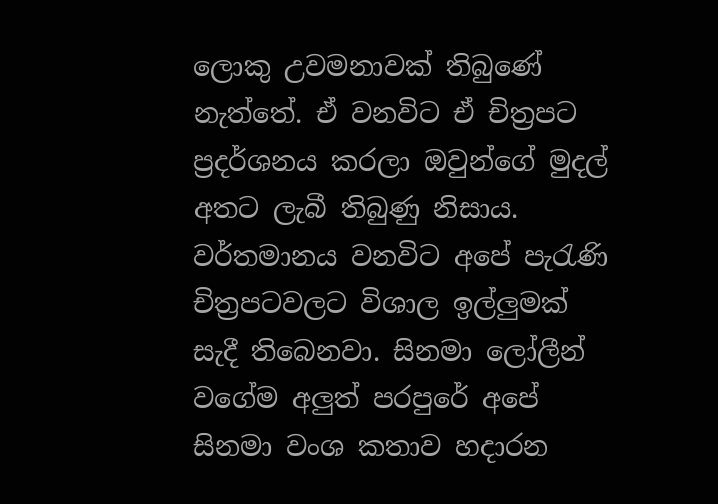ලොකු උවමනාවක් තිබුණේ නැත්තේ. ඒ වනවිට ඒ චිත්‍රපට ප්‍රදර්ශනය කරලා ඔවුන්ගේ මුදල් අතට ලැබී තිබුණු නිසාය. වර්තමානය වනවිට අපේ පැරැණි චිත්‍රපටවලට විශාල ඉල්ලුමක් සැදී තිබෙනවා. සිනමා ලෝලීන් වගේම අලුත් පරපුරේ අපේ සිනමා වංශ කතාව හදාරන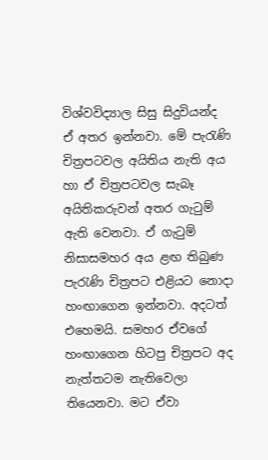විශ්වවිද්‍යාල සිසු සිදුවියන්ද ඒ අතර ඉන්නවා. මේ පැරැණි චිත්‍රපටවල අයිතිය නැති අය හා ඒ චිත්‍රපටවල සැබෑ අයිතිකරුවන් අතර ගැටුම් ඇති වෙනවා. ඒ ගැටුම් නිසාසමහර අය ළඟ තිබුණ පැරැණි චිත්‍රපට එළියට නොදා හංඟාගෙන ඉන්නවා. අදටත් එහෙමයි. සමහර ඒවගේ හංඟාගෙන හිටපු චිත්‍රපට අද නැත්තටම නැතිවෙලා තියෙනවා. මට ඒවා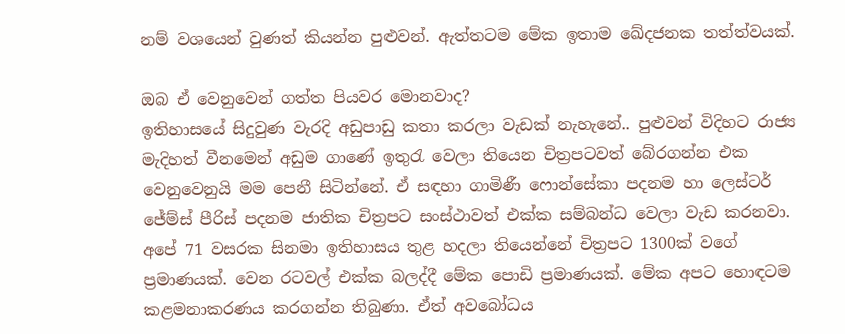නම් වශයෙන් වුණත් කියන්න පුළුවන්. ඇත්තටම මේක ඉතාම ඛේදජනක තත්ත්වයක්.

ඔබ ඒ වෙනුවෙන් ගත්ත පියවර මොනවාද?
ඉතිහාසයේ සිදුවුණ වැරදි අඩුපාඩු කතා කරලා වැඩක් නැහැනේ.. පුළුවන් විදිහට රාජ්‍ය මැදිහත් වීනමෙන් අඩුම ගාණේ ඉතුරැ වෙලා තියෙන චිත්‍රපටවත් බේරගන්න එක වෙනුවෙනුයි මම පෙනී සිටින්නේ. ඒ සඳහා ගාමිණී ෆොන්සේකා පදනම හා ලෙස්ටර් ජේම්ස් පීරිස් පදනම ජාතික චිත්‍රපට සංස්ථාවත් එක්ක සම්බන්ධ වෙලා වැඩ කරනවා. අපේ 71 වසරක සිනමා ඉතිහාසය තුළ හදලා තියෙන්නේ චිත්‍රපට 1300ක් වගේ ප්‍රමාණයක්. වෙන රටවල් එක්ක බලද්දී මේක පොඩි ප්‍රමාණයක්. මේක අපට හොඳටම කළමනාකරණය කරගන්න තිබුණා. ඒත් අවබෝධය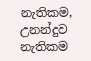නැතිකම, උනන්දුව නැතිකම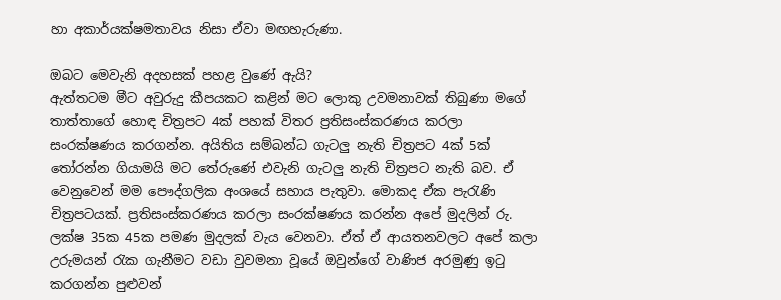හා අකාර්යක්ෂමතාවය නිසා ඒවා මඟහැරුණා.

ඔබට මෙවැනි අදහසක් පහළ වුණේ ඇයි?
ඇත්තටම මීට අවුරුදු කීපයකට කළින් මට ලොකු උවමනාවක් තිබුණා මගේ තාත්තාගේ හොඳ චිත්‍රපට 4ක් පහක් විතර ප්‍රතිසංස්කරණය කරලා සංරක්ෂණය කරගන්න. අයිතිය සම්බන්ධ ගැටලු නැති චිත්‍රපට 4ක් 5ක් තෝරන්න ගියාමයි මට තේරුණේ එවැනි ගැටලු නැති චිත්‍රපට නැති බව. ඒ වෙනුවෙන් මම පෞද්ගලික අංශයේ සහාය පැතුවා. මොකද ඒක පැරැණි චිත්‍රපටයක්. ප්‍රතිසංස්කරණය කරලා සංරක්ෂණය කරන්න අපේ මුදලින් රු. ලක්ෂ 35ක 45ක පමණ මුදලක් වැය වෙනවා. ඒත් ඒ ආයතනවලට අ‍පේ කලා උරුමයන් රැක ගැනීමට වඩා වුවමනා වූයේ ඔවුන්ගේ වාණිජ අරමුණු ඉටු කරගන්න පුළුවන්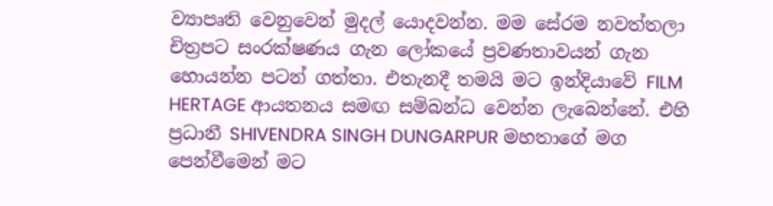ව්‍යාපෘති වෙනුවෙන් මුදල් යොදවන්න. මම සේරම නවත්තලා චිත්‍රපට සංරක්ෂණය ගැන ලෝකයේ ප්‍රවණතාවයන් ගැන හොයන්න පටන් ගත්තා. එතැනදී තමයි මට ඉන්දියාවේ FILM HERTAGE ආයතනය සමඟ සම්බන්ධ වෙන්න ලැබෙන්නේ. එහි ප්‍රධානී SHIVENDRA SINGH DUNGARPUR මහතාගේ මග පෙන්වීමෙන් මට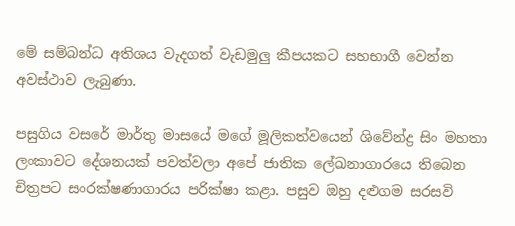මේ සම්බන්ධ අතිශය වැදගත් වැඩමුලු කීපයකට සහභාගී වෙන්න අවස්ථාව ලැබුණා.

පසුගිය වසරේ මාර්තු මාසයේ මගේ මූලිකත්වයෙන් ශිවේන්ද්‍ර සිං මහතා ලංකාවට දේශනයක් පවත්වලා අපේ ජාතික ලේඛනාගාරයෙ තිබෙන චිත්‍රපට සංරක්ෂණාගාරය පරික්ෂා කළා. පසුව ඔහු දළුගම සරසවි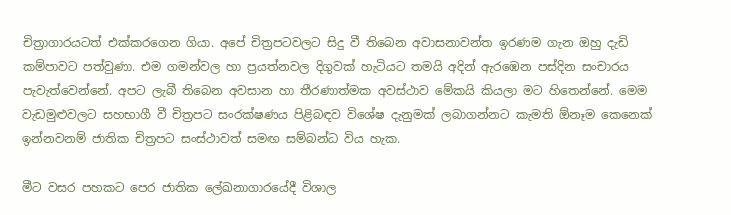චිත්‍රාගාරයටත් එක්කරගෙන ගියා. අපේ චිත්‍රපටවලට සිදු වී තිබෙන අවාසනාවන්ත ඉරණම ගැන ඔහු දැඩි කම්පාවට පත්වුණා. එම ගමන්වල හා ප්‍රයත්නවල දිගුවක් හැටියට තමයි අදින් ඇරඹෙන පස්දින සංචාරය පැවැත්වෙන්නේ. අපට ලැබී තිබෙන අවසාන හා තීරණාත්මක අවස්ථාව මේකයි කියලා මට හිතෙන්නේ. මෙම වැඩමුළුවලට සහභාගී වී චිත්‍රපට සංරක්ෂණය පිළිබඳව විශේෂ දැනුමක් ලබාගන්නට කැමති ඕනෑම කෙනෙක් ඉන්නවනම් ජාතික චිත්‍රපට සංස්ථාවත් සමඟ සම්බන්ධ විය හැක.

මීට වසර පහකට පෙර ජාතික ලේඛනාගාරයේදී විශාල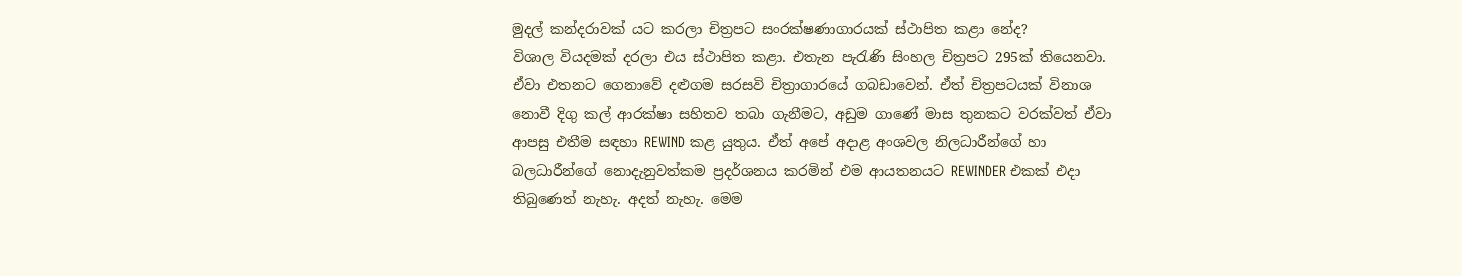මුදල් කන්දරාවක් යට කරලා චිත්‍රපට සංරක්ෂණාගාරයක් ස්ථාපිත කළා නේද?
විශාල වියදමක් දරලා එය ස්ථාපිත කළා. එතැන පැරැණි සිංහල චිත්‍රපට 295ක් තියෙනවා. ඒවා එතනට ගෙනාවේ දළුගම සරසවි චිත්‍රාගාරයේ ගබඩාවෙන්. ඒත් චිත්‍රපටයක් විනාශ නොවී දිගු කල් ආරක්ෂා සහිතව තබා ගැනීමට, අඩුම ගාණේ මාස තුනකට වරක්වත් ඒවා ආපසු එතීම සඳහා REWIND කළ යුතුය. ඒත් අපේ අදාළ අංශවල නිලධාරීන්ගේ හා බලධාරීන්ගේ නොදැනුවත්කම ප්‍රදර්ශනය කරමින් එම ආයතනයට REWINDER එකක් එදා තිබුණෙත් නැහැ. අදත් නැහැ. මෙම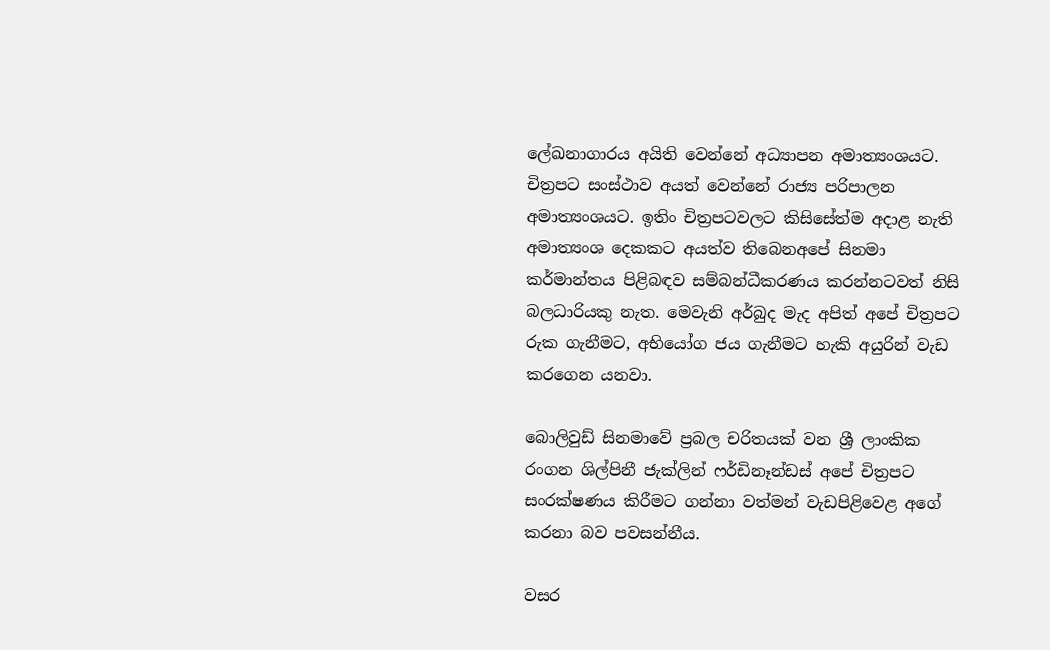ලේඛනාගාරය අයිති වෙන්නේ අධ්‍යාපන අමාත්‍යංශයට. චිත්‍රපට සංස්ථාව අයත් වෙන්නේ රාජ්‍ය පරිපාලන අමාත්‍යංශයට. ඉතිං චිත්‍රපටවලට කිසිසේත්ම අදාළ නැති අමාත්‍යංශ දෙකකට අයත්ව තිබෙනඅපේ සිනමා කර්මාන්තය පිළිබඳව සම්බන්ධීකරණය කරන්නටවත් නිසි බලධාරියකු නැත. මෙවැනි අර්බුද මැද අපිත් අපේ චිත්‍රපට රුක ගැනීමට, අභියෝග ජය ගැනීමට හැකි අයුරින් වැඩ කරගෙන යනවා.

බොලිවුඩ් සිනමාවේ ප්‍රබල චරිතයක් වන ශ්‍රී ලාංකික රංගන ශිල්පිනී ජැක්ලින් ෆර්ඩිනෑන්ඩස් අපේ චිත්‍රපට සංරක්ෂණය කිරීමට ගන්නා වත්මන් වැඩපිළිවෙළ අගේ කරනා බව පවසන්නීය.

වසර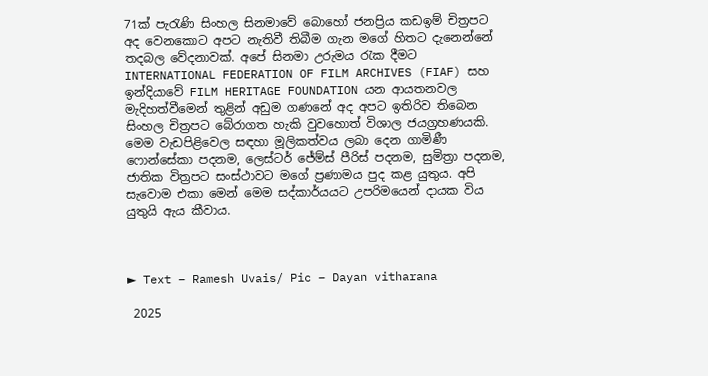71ක් පැරැණි සිංහල සිනමාවේ බොහෝ ජනප්‍රිය කඩඉම් චිත්‍රපට අද වෙනකොට අපට නැතිවී තිබීම ගැන මගේ හිතට දැනෙන්නේ තදබල වේදනාවක්. අපේ සිනමා උරුමය රැක දීමට INTERNATIONAL FEDERATION OF FILM ARCHIVES (FIAF) සහ ඉන්දියාවේ FILM HERITAGE FOUNDATION යන ආයතනවල මැදිහත්වීමෙන් තුළින් අඩුම ගණනේ අද අපට ඉතිරිව තිබෙන සිංහල චිත්‍රපට බේරාගත හැකි වුවහොත් විශාල ජයග්‍රහණයකි. මෙම වැඩපිළිවෙල සඳහා මූලිකත්වය ලබා දෙන ගාමිණී ෆොන්සේකා පදනම, ලෙස්ටර් ජේම්ස් පීරිස් පදනම, සුමිත්‍රා පදනම, ජාතික විත්‍රපට සංස්ථාවට මගේ ප්‍රණාමය පුද කළ යුතුය. අපි සැවොම එකා මෙන් මෙම සද්කාර්යයට උපරිමයෙන් දායක විය යුතුයි ඇය කීවාය.



► Text – Ramesh Uvais/ Pic – Dayan vitharana

 2025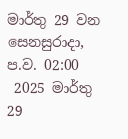මාර්තු 29 වන සෙනසුරාදා, ප.ව. 02:00
 2025 මාර්තු 29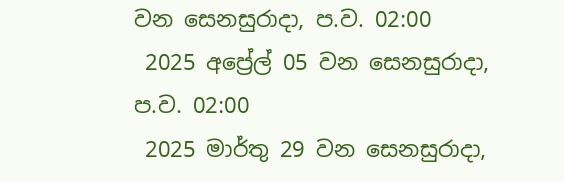වන සෙනසුරාදා, ප.ව. 02:00
 2025 අප්‍රේල් 05 වන සෙනසුරාදා, ප.ව. 02:00
 2025 මාර්තු 29 වන සෙනසුරාදා,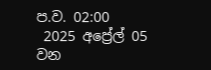ප.ව. 02:00
 2025 අප්‍රේල් 05 වන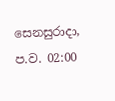සෙනසුරාදා, ප.ව. 02:00